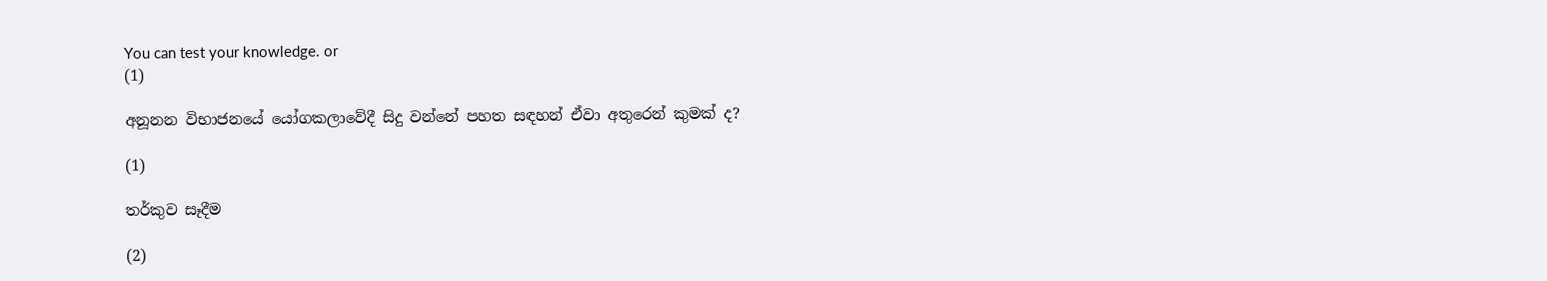You can test your knowledge. or
(1)

අනූනන විභාජනයේ යෝගකලාවේදී සිදු වන්නේ පහත සඳහන් ඒවා අතුරෙන් කුමක් ද?

(1)

තර්කුව සෑදීම

(2)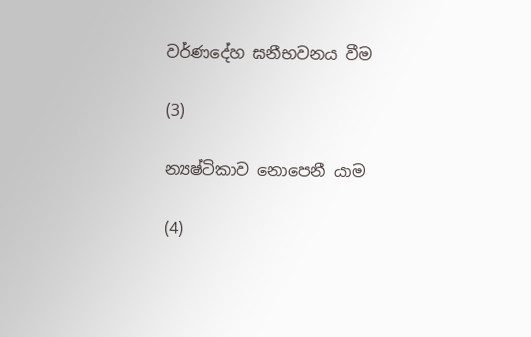වර්ණදේහ ඝනීභවනය වීම

(3)

න්‍යෂ්ටිකාව නොපෙනී යාම

(4)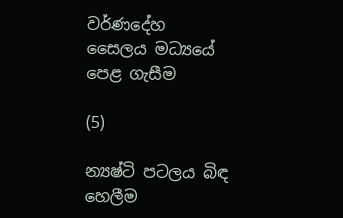වර්ණදේහ සෛලය මධ්‍යයේ පෙළ ගැසීම

(5)

න්‍යෂ්ටි පටලය බිඳ හෙලීම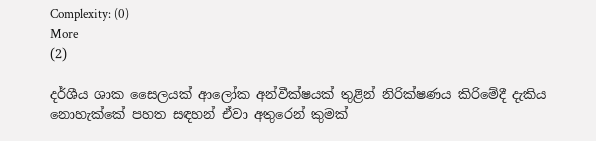Complexity: (0)
More
(2)

දර්ශීය ශාක සෛලයක් ආලෝක අන්වීක්ෂයක් තුළින් නිරික්ෂණය කිරිමේදී දැකිය නොහැක්කේ පහත සඳහන් ඒවා අතුරෙන් කුමක්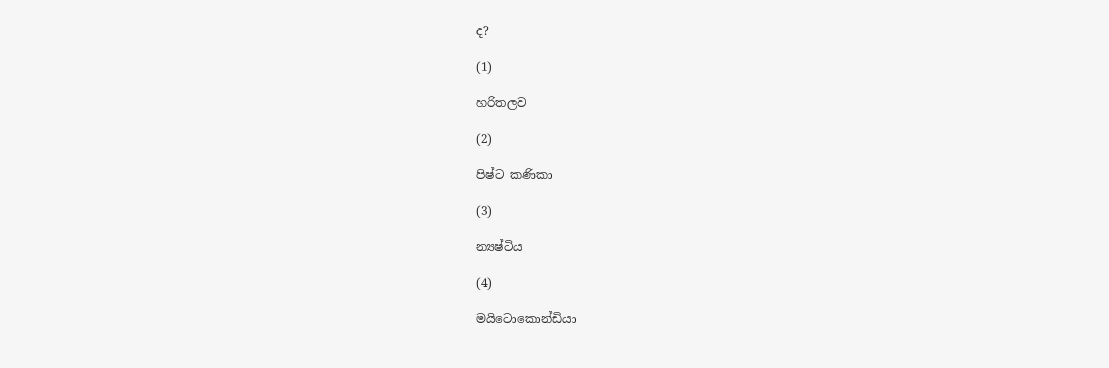ද?

(1)

හරිතලව

(2)

පිෂ්ට කණිකා

(3)

න්‍යෂ්ටිය

(4)

මයිටොකොන්ඩියා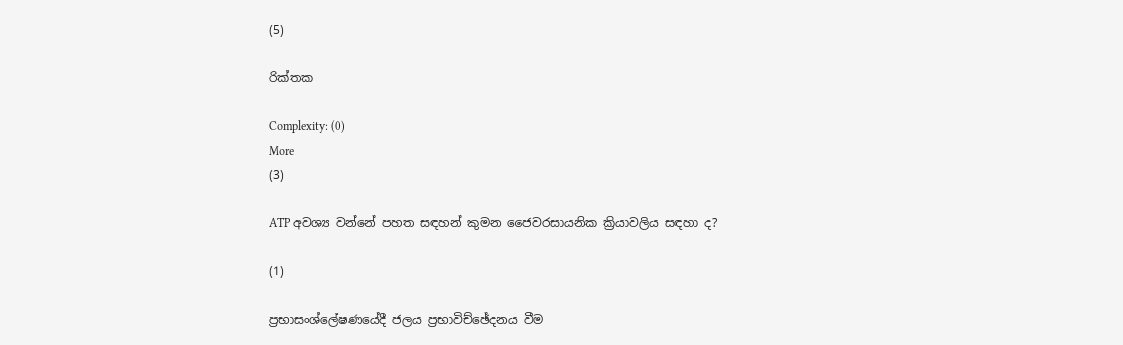(5)

රික්තක

Complexity: (0)
More
(3)

ATP අවශ්‍ය වන්නේ පහත සඳහන් කුමන ජෛවරසායනික ක්‍රියාවලිය සඳහා ද?

(1)

ප්‍රභාසංශ්ලේෂණයේදී ජලය ප්‍රභාවිච්ඡේදනය වීම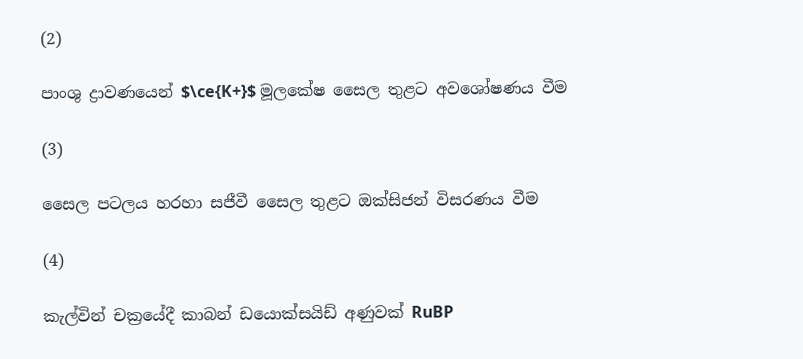(2)

පාංශු ද්‍රාවණයෙන් $\ce{K+}$ මූලකේෂ සෛල තුළට අවශෝෂණය වීම

(3)

සෛල පටලය හරහා සජීවී සෛල තුළට ඔක්සිජන් විසරණය වීම

(4)

කැල්වින් චක්‍රයේදී කාබන් ඩයොක්සයිඩ් අණුවක් RuBP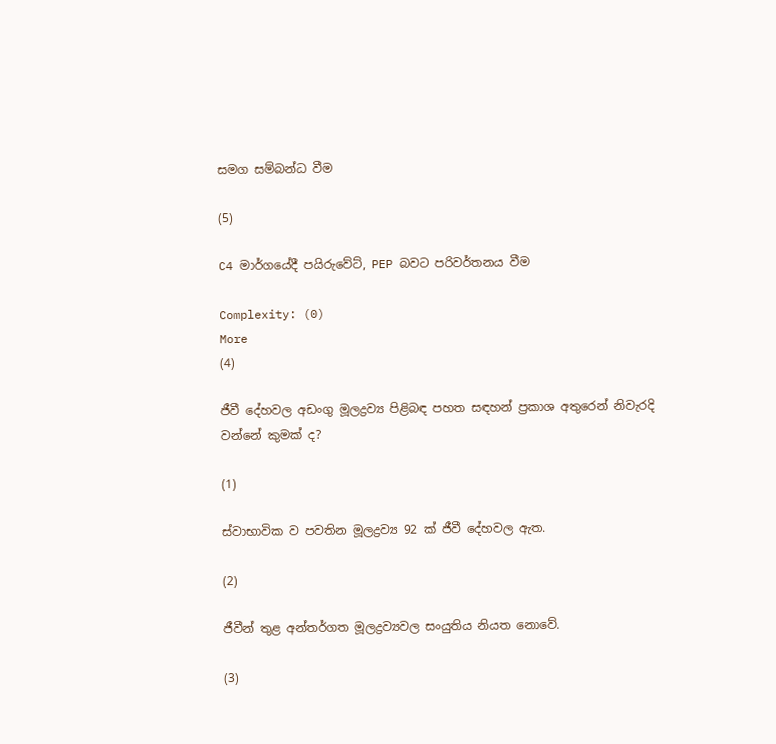සමග සම්බන්ධ වීම

(5)

C4 මාර්ගයේදී පයිරුවේට්, PEP බවට පරිවර්තනය වීම

Complexity: (0)
More
(4)

ජීවී දේහවල අඩංගු මූලද්‍රව්‍ය පිළිබඳ පහත සඳහන් ප්‍රකාශ අතුරෙන් නිවැරදි වන්නේ කුමක් ද?

(1)

ස්වාභාවික ව පවතින මූලද්‍රව්‍ය 92 ක් ජීවී දේහවල ඇත.

(2)

ජීවීන් තුළ අන්තර්ගත මූලද්‍රව්‍යවල සංයුතිය නියත නොවේ.

(3)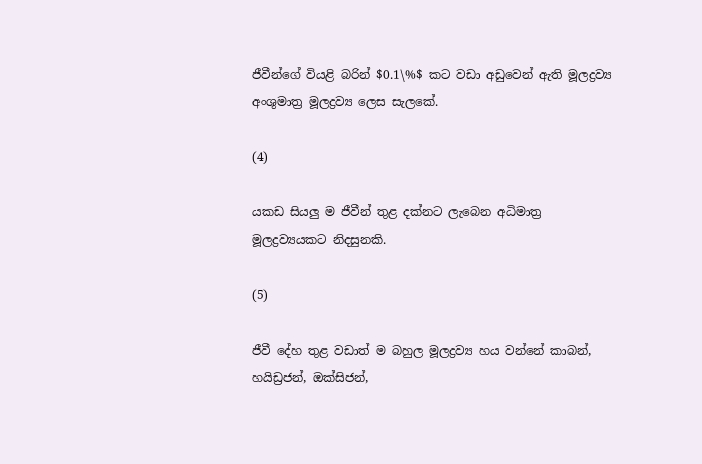ජීවීන්ගේ වියළි බරින් $0.1\%$ කට වඩා අඩුවෙන් ඇති මූලද්‍රව්‍ය අංශුමාත්‍ර මූලද්‍රව්‍ය ලෙස සැලකේ.

(4)

යකඩ සියලු ම ජීවීන් තුළ දක්නට ලැබෙන අධිමාත්‍ර මූලද්‍රව්‍යයකට නිදසුනකි.

(5)

ජීවී දේහ තුළ වඩාත් ම බහුල මූලද්‍රව්‍ය හය වන්නේ කාබන්, හයිඩ්‍රජන්, ඔක්සිජන්,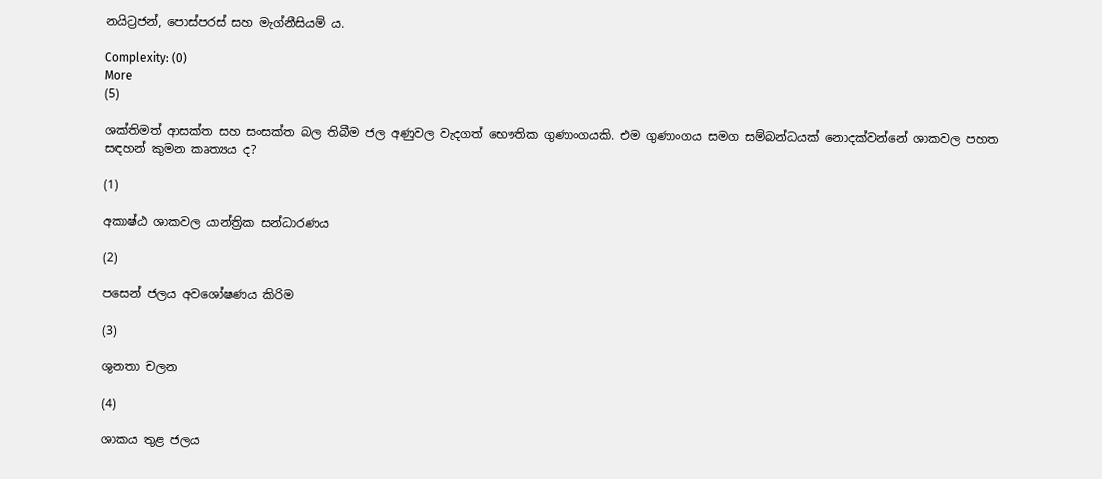නයිට්‍රජන්, පොස්පරස් සහ මැග්නීසියම් ය.

Complexity: (0)
More
(5)

ශක්තිමත් ආසක්ත සහ සංසක්ත බල තිබීම ජල අණුවල වැදගත් භෞතික ගුණාංගයකි. එම ගුණාංගය සමග සම්බන්ධයක් නොදක්වන්නේ ශාකවල පහත සඳහන් කුමන කෘත්‍යය ද?

(1)

අකාෂ්ඨ ශාකවල යාන්ත්‍රික සන්ධාරණය

(2)

පසෙන් ජලය අවශෝෂණය කිරිම

(3)

ශුනතා චලන

(4)

ශාකය තුළ ජලය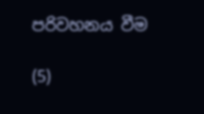පරිවහනය වීම

(5)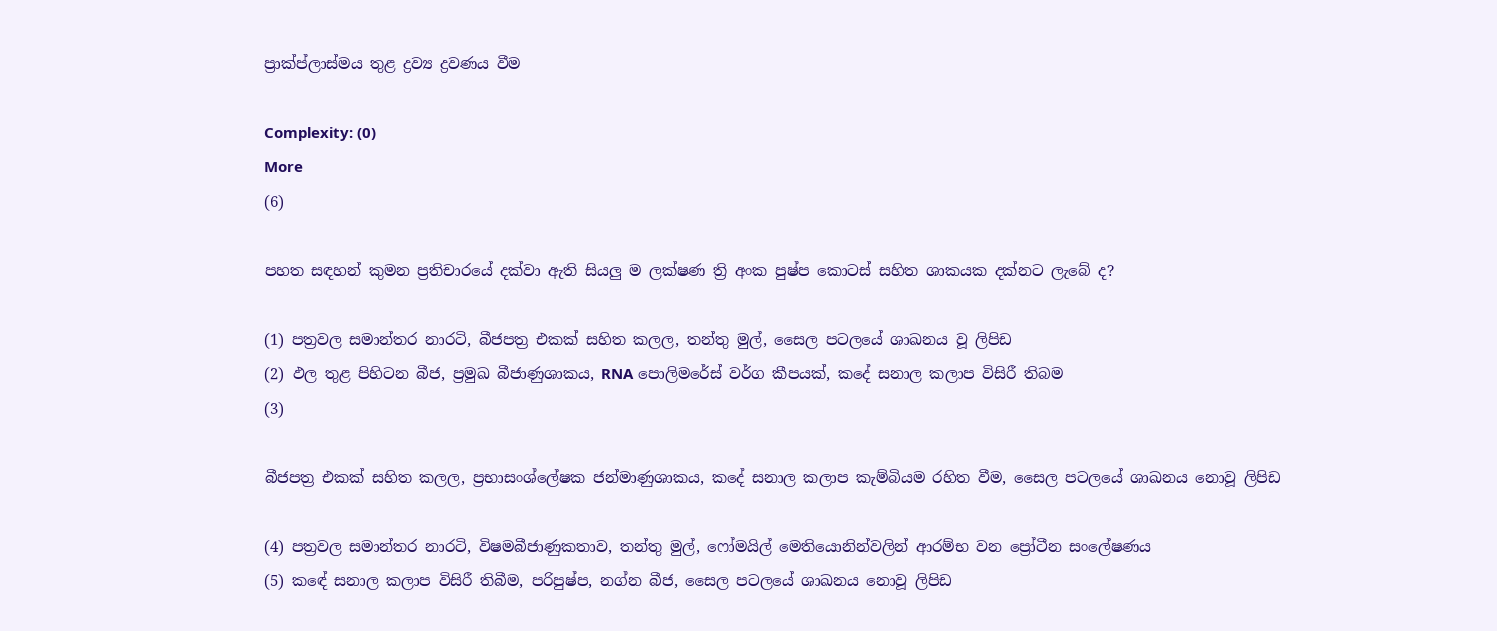ප්‍රාක්ප්ලාස්මය තුළ ද්‍රව්‍ය ද්‍රවණය වීම

Complexity: (0)
More
(6)

පහත සඳහන් කුමන ප්‍රතිචාරයේ දක්වා ඇති සියලු ම ලක්ෂණ ත්‍රි අංක පුෂ්ප කොටස් සහිත ශාකයක දක්නට ලැබේ ද?

(1) පත්‍රවල සමාන්තර නාරටි, බීජපත්‍ර එකක් සහිත කලල, තන්තු මුල්, සෛල පටලයේ ශාඛනය වූ ලිපිඩ
(2) ඵල තුළ පිහිටන බීජ, ප්‍රමුඛ බීජාණුශාකය, RNA පොලිමරේස් වර්ග කීපයක්, කදේ සනාල කලාප විසිරී තිබම
(3)

බීජපත්‍ර එකක් සහිත කලල, ප්‍රභාසංශ්ලේෂක ජන්මාණුශාකය, කදේ සනාල කලාප කැම්බියම රහිත වීම, සෛල පටලයේ ශාඛනය නොවූ ලිපිඩ

(4) පත්‍රවල සමාන්තර නාරටි, විෂමබීජාණුකතාව, තන්තු මුල්, ෆෝමයිල් මෙතියොනින්වලින් ආරම්භ වන ප්‍රෝටීන සංලේෂණය
(5) කඳේ සනාල කලාප විසිරී තිබීම, පරිපුෂ්ප, නග්න බීජ, සෛල පටලයේ ශාඛනය නොවූ ලිපිඩ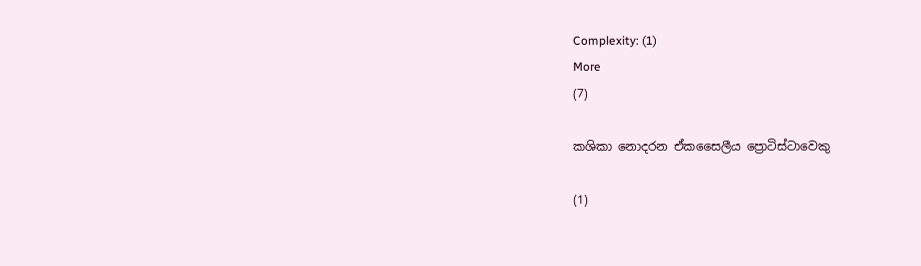Complexity: (1)
More
(7)

කශිකා නොදරන ඒකසෛලීය ප්‍රොටිස්ටාවෙකු

(1)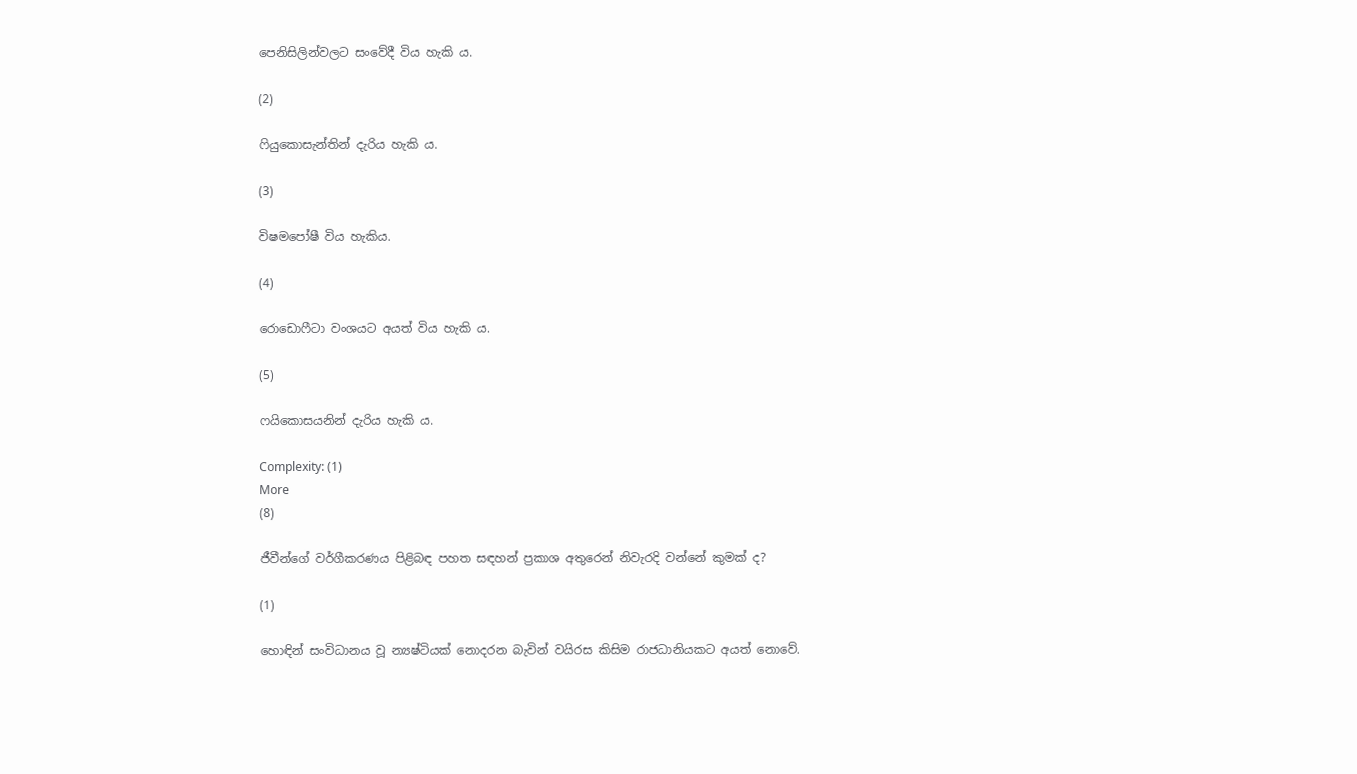පෙනිසිලින්වලට සංවේදී විය හැකි ය.

(2)

ෆියුකොසැන්‍තින් දැරිය හැකි ය.

(3)

විෂමපෝෂී විය හැකිය.

(4)

රොඩොෆීටා වංශයට අයත් විය හැකි ය.

(5)

ෆයිකොසයනින් දැරිය හැකි ය.

Complexity: (1)
More
(8)

ජීවීන්ගේ වර්ගීකරණය පිළිබඳ පහත සඳහන් ප්‍රකාශ අතුරෙන් නිවැරදි වන්නේ කුමක් ද?

(1)

හොඳින් සංවිධානය වූ න්‍යෂ්ටියක් නොදරන බැවින් වයිරස කිසිම රාජධානියකට අයත් නොවේ.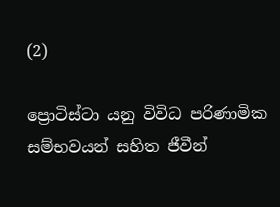(2)

ප්‍රොටිස්ටා යනු විවිධ පරිණාමික සම්භවයන් සහිත ජීවීන්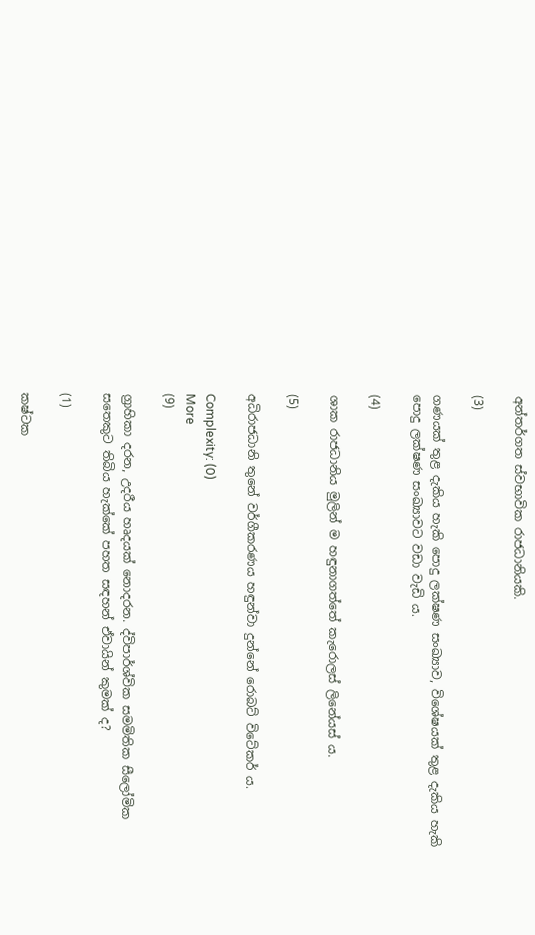අන්තර්ගත ස්වභාවික රාජධානියකි.

(3)

ගණයක් තුළ දැකිය හැකි පොදු ලක්ෂණ සංඛ්‍යාව, විශේෂයක් තුළ දැකිය හැකි පොදු ලක්ෂණ සංඛ්‍යාවට වඩා වැඩි ය.

(4)

ශාක රාජධානිය මුලින් ම හඳුනාගත්තේ කැරොලස් ලිනේයස් ය.

(5)

අධිරාජධානි තුනේ වර්ගීකරණය හඳුන්වා දුන්නේ රොබට් විටේකර් ය.

Complexity: (0)
More
(9)

ග්‍රාහිකා දරන, උදරීය හෘදයක් නොදරන. ද්විපාර්ශ්වික සමමිතික සීලෝමික සතෙකුට තිබිය හැක්කේ පහත සඳහන් ඒවායින් කුමක් ද?

(1)

කෂ්ටක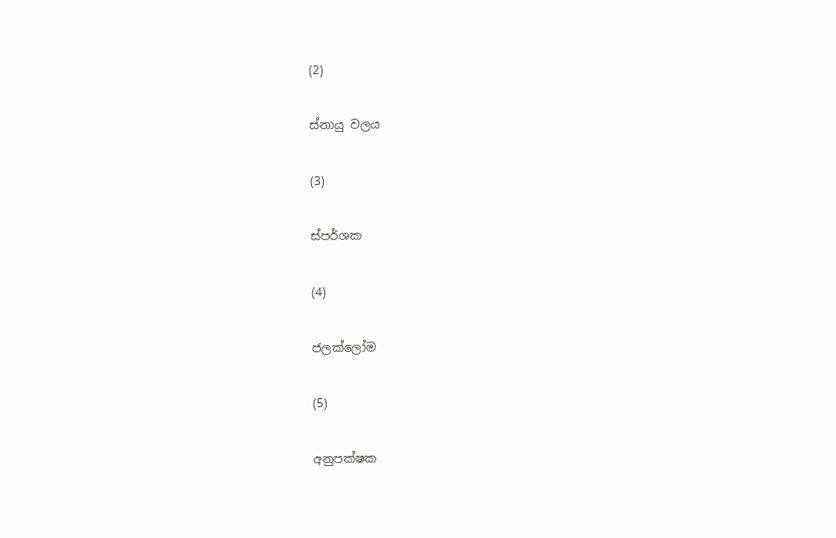(2)

ස්නායු වලය

(3)

ස්පර්ශක

(4)

ජලක්ලෝම

(5)

අනුපක්ෂක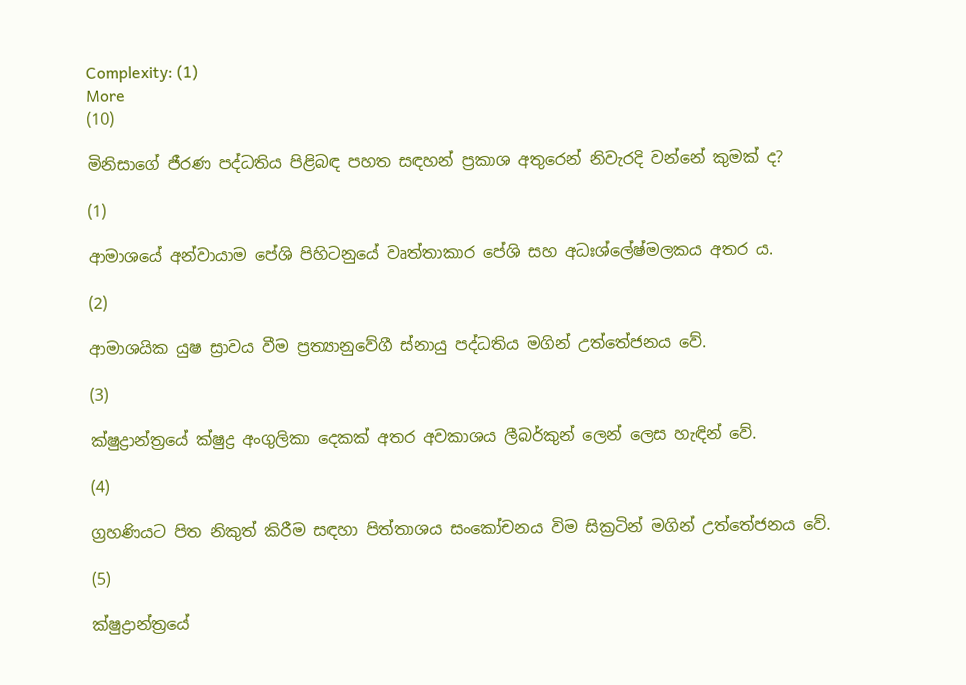Complexity: (1)
More
(10)

මිනිසාගේ ජීරණ පද්ධතිය පිළිබඳ පහත සඳහන් ප්‍රකාශ අතුරෙන් නිවැරදි වන්නේ කුමක් ද?

(1)

ආමාශයේ අන්වායාම පේශි පිහිටනුයේ වෘත්තාකාර පේශි සහ අධඃශ්ලේෂ්මලකය අතර ය.

(2)

ආමාශයික යුෂ ස්‍රාවය වීම ප්‍රත්‍යානුවේගී ස්නායු පද්ධතිය මගින් උත්තේජනය වේ.

(3)

ක්ෂුද්‍රාන්ත්‍රයේ ක්ෂුද්‍ර අංගුලිකා දෙකක් අතර අවකාශය ලීබර්කුන් ලෙන් ලෙස හැඳින් වේ.

(4)

ග්‍රහණියට පිත නිකුත් කිරීම සඳහා පිත්තාශය සංකෝචනය විම සික්‍රටින් මගින් උත්තේජනය වේ.

(5)

ක්ෂුද්‍රාන්ත්‍රයේ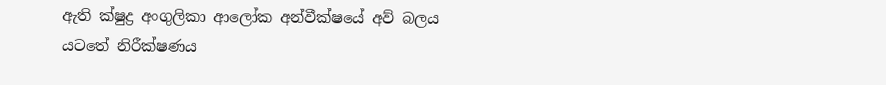ඇති ක්ෂුද්‍ර අංගුලිකා ආලෝක අන්වීක්ෂයේ අව් බලය යටතේ නිරීක්ෂණය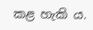කළ හැකි ය.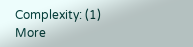Complexity: (1)
More